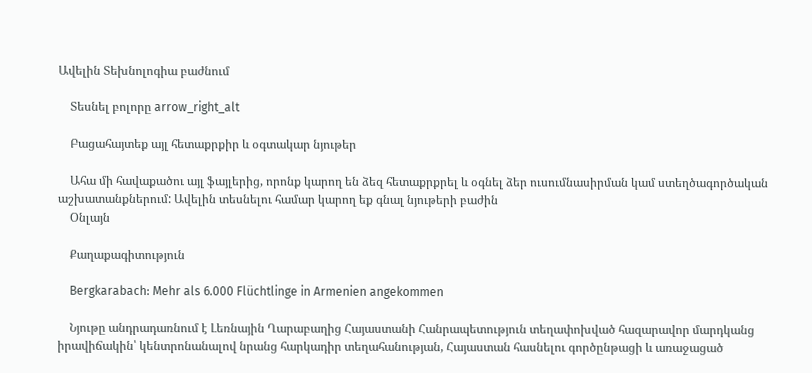Ավելին Տեխնոլոգիա բաժնում

    Տեսնել բոլորը arrow_right_alt

    Բացահայտեք այլ հետաքրքիր և օգտակար նյութեր

    Ահա մի հավաքածու այլ ֆայլերից, որոնք կարող են ձեզ հետաքրքրել և օգնել ձեր ուսումնասիրման կամ ստեղծագործական աշխատանքներում: Ավելին տեսնելու համար կարող եք գնալ նյութերի բաժին
    Օնլայն

    Քաղաքագիտություն

    Bergkarabach: Mehr als 6.000 Flüchtlinge in Armenien angekommen

    Նյութը անդրադառնում է Լեռնային Ղարաբաղից Հայաստանի Հանրապետություն տեղափոխված հազարավոր մարդկանց իրավիճակին՝ կենտրոնանալով նրանց հարկադիր տեղահանության, Հայաստան հասնելու գործընթացի և առաջացած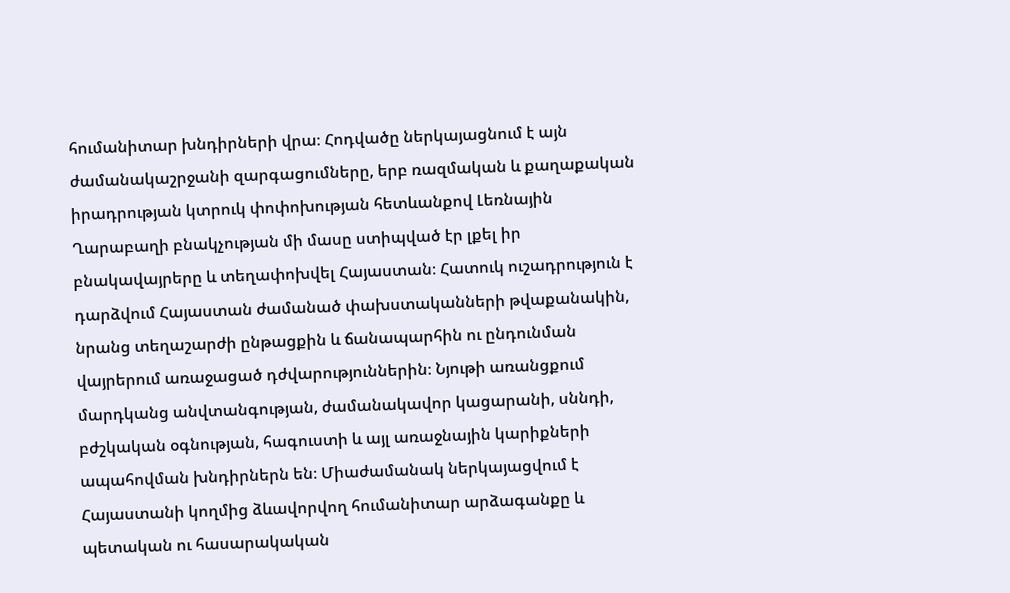հումանիտար խնդիրների վրա։ Հոդվածը ներկայացնում է այն ժամանակաշրջանի զարգացումները, երբ ռազմական և քաղաքական իրադրության կտրուկ փոփոխության հետևանքով Լեռնային Ղարաբաղի բնակչության մի մասը ստիպված էր լքել իր բնակավայրերը և տեղափոխվել Հայաստան։ Հատուկ ուշադրություն է դարձվում Հայաստան ժամանած փախստականների թվաքանակին, նրանց տեղաշարժի ընթացքին և ճանապարհին ու ընդունման վայրերում առաջացած դժվարություններին։ Նյութի առանցքում մարդկանց անվտանգության, ժամանակավոր կացարանի, սննդի, բժշկական օգնության, հագուստի և այլ առաջնային կարիքների ապահովման խնդիրներն են։ Միաժամանակ ներկայացվում է Հայաստանի կողմից ձևավորվող հումանիտար արձագանքը և պետական ու հասարակական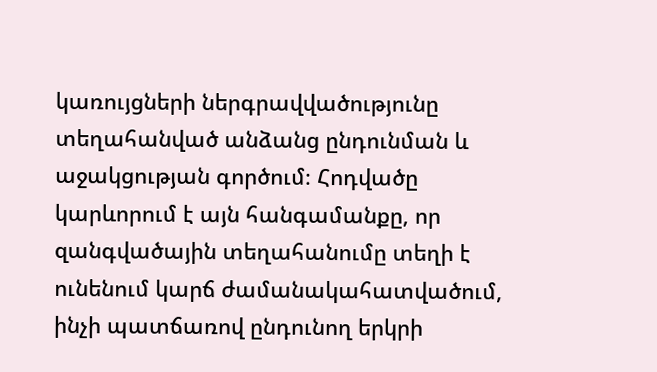կառույցների ներգրավվածությունը տեղահանված անձանց ընդունման և աջակցության գործում։ Հոդվածը կարևորում է այն հանգամանքը, որ զանգվածային տեղահանումը տեղի է ունենում կարճ ժամանակահատվածում, ինչի պատճառով ընդունող երկրի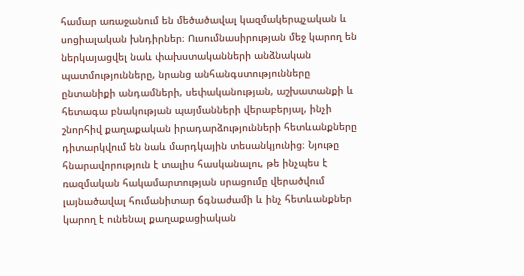համար առաջանում են մեծածավալ կազմակերպչական և սոցիալական խնդիրներ։ Ուսումնասիրության մեջ կարող են ներկայացվել նաև փախստականների անձնական պատմությունները, նրանց անհանգստությունները ընտանիքի անդամների, սեփականության, աշխատանքի և հետագա բնակության պայմանների վերաբերյալ, ինչի շնորհիվ քաղաքական իրադարձությունների հետևանքները դիտարկվում են նաև մարդկային տեսանկյունից։ Նյութը հնարավորություն է տալիս հասկանալու, թե ինչպես է ռազմական հակամարտության սրացումը վերածվում լայնածավալ հումանիտար ճգնաժամի և ինչ հետևանքներ կարող է ունենալ քաղաքացիական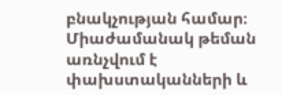բնակչության համար։ Միաժամանակ թեման առնչվում է փախստականների և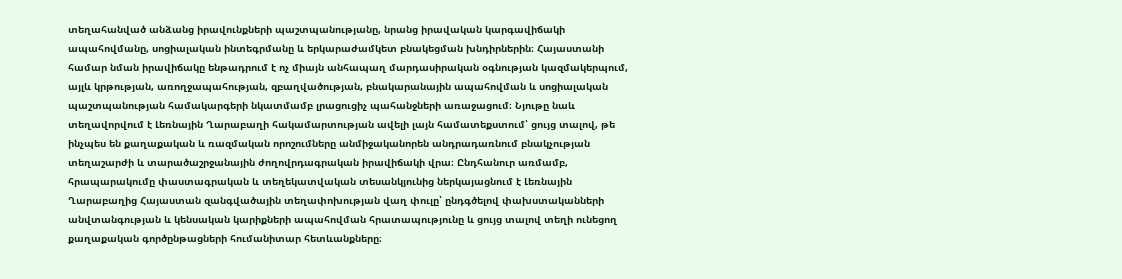տեղահանված անձանց իրավունքների պաշտպանությանը, նրանց իրավական կարգավիճակի ապահովմանը, սոցիալական ինտեգրմանը և երկարաժամկետ բնակեցման խնդիրներին։ Հայաստանի համար նման իրավիճակը ենթադրում է ոչ միայն անհապաղ մարդասիրական օգնության կազմակերպում, այլև կրթության, առողջապահության, զբաղվածության, բնակարանային ապահովման և սոցիալական պաշտպանության համակարգերի նկատմամբ լրացուցիչ պահանջների առաջացում։ Նյութը նաև տեղավորվում է Լեռնային Ղարաբաղի հակամարտության ավելի լայն համատեքստում՝ ցույց տալով, թե ինչպես են քաղաքական և ռազմական որոշումները անմիջականորեն անդրադառնում բնակչության տեղաշարժի և տարածաշրջանային ժողովրդագրական իրավիճակի վրա։ Ընդհանուր առմամբ, հրապարակումը փաստագրական և տեղեկատվական տեսանկյունից ներկայացնում է Լեռնային Ղարաբաղից Հայաստան զանգվածային տեղափոխության վաղ փուլը՝ ընդգծելով փախստականների անվտանգության և կենսական կարիքների ապահովման հրատապությունը և ցույց տալով տեղի ունեցող քաղաքական գործընթացների հումանիտար հետևանքները։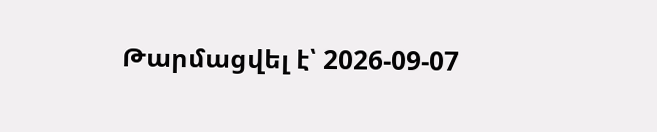Թարմացվել է՝ 2026-09-07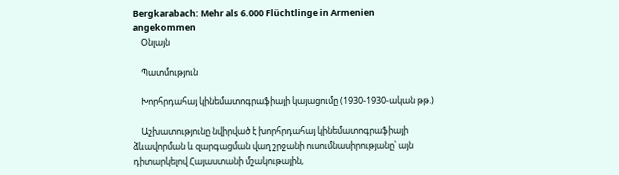Bergkarabach: Mehr als 6.000 Flüchtlinge in Armenien angekommen
    Օնլայն

    Պատմություն

    Խորհրդահայ կինեմատոգրաֆիայի կայացումը (1930-1930-ական թթ.)

    Աշխատությունը նվիրված է խորհրդահայ կինեմատոգրաֆիայի ձևավորման և զարգացման վաղ շրջանի ուսումնասիրությանը՝ այն դիտարկելով Հայաստանի մշակութային,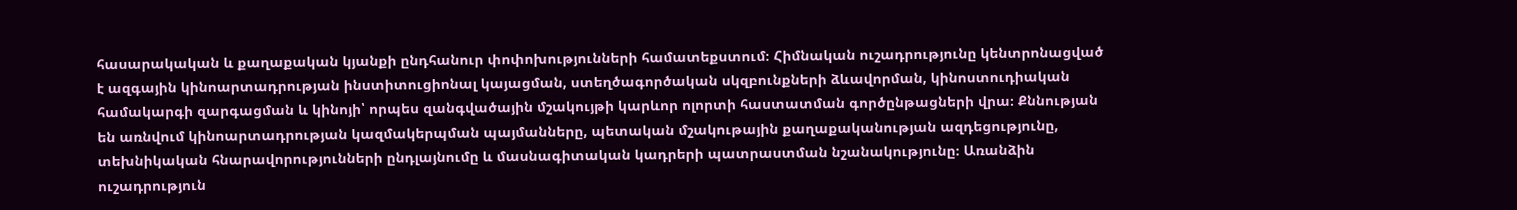հասարակական և քաղաքական կյանքի ընդհանուր փոփոխությունների համատեքստում։ Հիմնական ուշադրությունը կենտրոնացված է ազգային կինոարտադրության ինստիտուցիոնալ կայացման, ստեղծագործական սկզբունքների ձևավորման, կինոստուդիական համակարգի զարգացման և կինոյի՝ որպես զանգվածային մշակույթի կարևոր ոլորտի հաստատման գործընթացների վրա։ Քննության են առնվում կինոարտադրության կազմակերպման պայմանները, պետական մշակութային քաղաքականության ազդեցությունը, տեխնիկական հնարավորությունների ընդլայնումը և մասնագիտական կադրերի պատրաստման նշանակությունը։ Առանձին ուշադրություն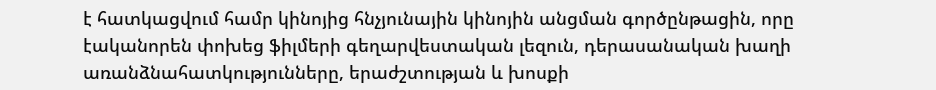է հատկացվում համր կինոյից հնչյունային կինոյին անցման գործընթացին, որը էականորեն փոխեց ֆիլմերի գեղարվեստական լեզուն, դերասանական խաղի առանձնահատկությունները, երաժշտության և խոսքի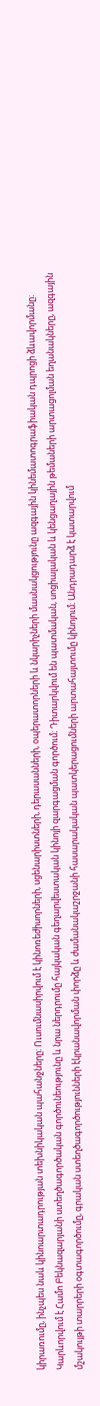կիրառումը, ինչպես նաև կինոարտադրության տեխնիկական պահանջները։ Ուսումնասիրվում է կինոռեժիսորների, սցենարիստների, դերասանների, օպերատորների և նկարիչների մասնակցությունը ազգային կինեմատոգրաֆիական դպրոցի ձևավորմանը։ Կարևորվում է Համո Բեկնազարյանի ստեղծագործական գործունեությունը և նրա ներդրումը հայկական գեղարվեստական կինոյի զարգացման գործում։ Դիտարկվում են պատմական, սոցիալական և կենցաղային թեմաների արտացոլման եղանակները, ազգային մշակույթի տարրերի օգտագործումը, գրական ստեղծագործությունների էկրանավորման փորձը և ժամանակաշրջանի հասարակական պատկերացումների արտահայտումը կինոյում։ Անդրադարձ է կատարվում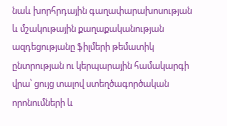նաև խորհրդային գաղափարախոսության և մշակութային քաղաքականության ազդեցությանը ֆիլմերի թեմատիկ ընտրության ու կերպարային համակարգի վրա՝ ցույց տալով ստեղծագործական որոնումների և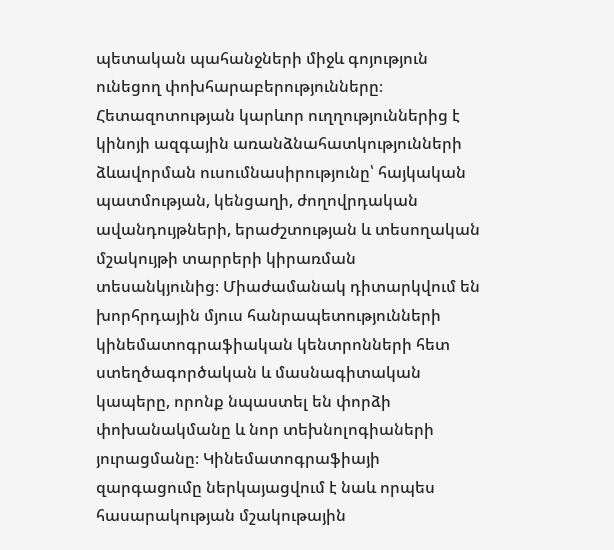պետական պահանջների միջև գոյություն ունեցող փոխհարաբերությունները։ Հետազոտության կարևոր ուղղություններից է կինոյի ազգային առանձնահատկությունների ձևավորման ուսումնասիրությունը՝ հայկական պատմության, կենցաղի, ժողովրդական ավանդույթների, երաժշտության և տեսողական մշակույթի տարրերի կիրառման տեսանկյունից։ Միաժամանակ դիտարկվում են խորհրդային մյուս հանրապետությունների կինեմատոգրաֆիական կենտրոնների հետ ստեղծագործական և մասնագիտական կապերը, որոնք նպաստել են փորձի փոխանակմանը և նոր տեխնոլոգիաների յուրացմանը։ Կինեմատոգրաֆիայի զարգացումը ներկայացվում է նաև որպես հասարակության մշակութային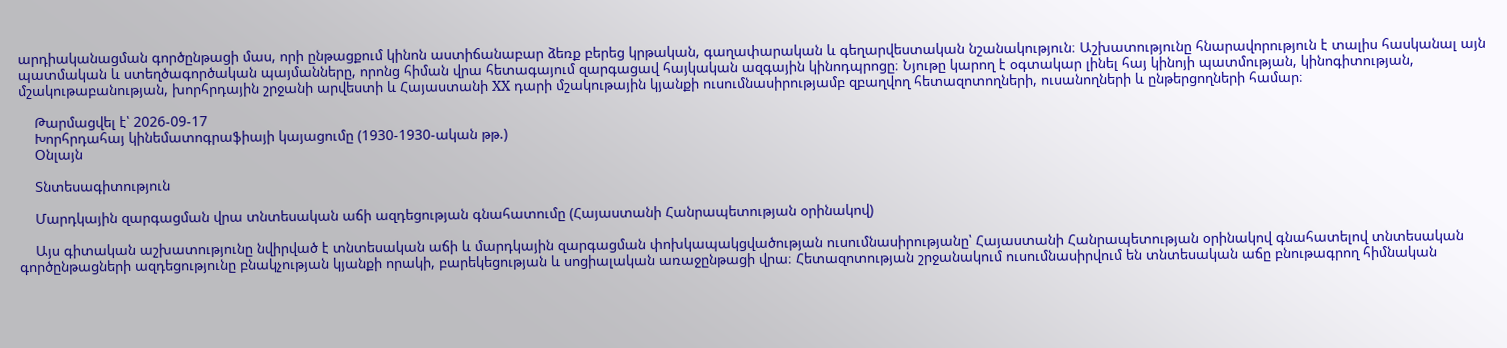արդիականացման գործընթացի մաս, որի ընթացքում կինոն աստիճանաբար ձեռք բերեց կրթական, գաղափարական և գեղարվեստական նշանակություն։ Աշխատությունը հնարավորություն է տալիս հասկանալ այն պատմական և ստեղծագործական պայմանները, որոնց հիման վրա հետագայում զարգացավ հայկական ազգային կինոդպրոցը։ Նյութը կարող է օգտակար լինել հայ կինոյի պատմության, կինոգիտության, մշակութաբանության, խորհրդային շրջանի արվեստի և Հայաստանի XX դարի մշակութային կյանքի ուսումնասիրությամբ զբաղվող հետազոտողների, ուսանողների և ընթերցողների համար։

    Թարմացվել է՝ 2026-09-17
    Խորհրդահայ կինեմատոգրաֆիայի կայացումը (1930-1930-ական թթ.)
    Օնլայն

    Տնտեսագիտություն

    Մարդկային զարգացման վրա տնտեսական աճի ազդեցության գնահատումը (Հայաստանի Հանրապետության օրինակով)

    Այս գիտական աշխատությունը նվիրված է տնտեսական աճի և մարդկային զարգացման փոխկապակցվածության ուսումնասիրությանը՝ Հայաստանի Հանրապետության օրինակով գնահատելով տնտեսական գործընթացների ազդեցությունը բնակչության կյանքի որակի, բարեկեցության և սոցիալական առաջընթացի վրա։ Հետազոտության շրջանակում ուսումնասիրվում են տնտեսական աճը բնութագրող հիմնական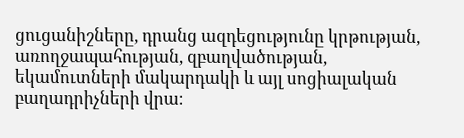ցուցանիշները, դրանց ազդեցությունը կրթության, առողջապահության, զբաղվածության, եկամուտների մակարդակի և այլ սոցիալական բաղադրիչների վրա։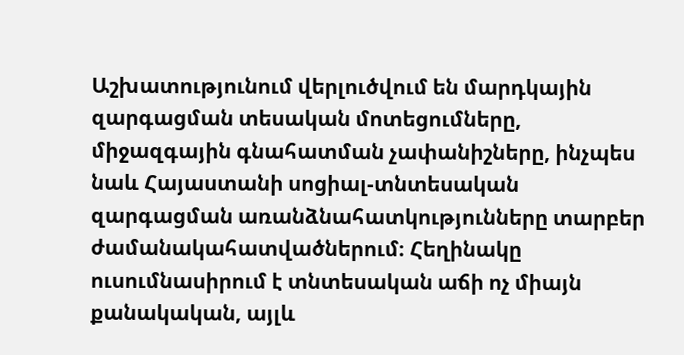Աշխատությունում վերլուծվում են մարդկային զարգացման տեսական մոտեցումները, միջազգային գնահատման չափանիշները, ինչպես նաև Հայաստանի սոցիալ-տնտեսական զարգացման առանձնահատկությունները տարբեր ժամանակահատվածներում։ Հեղինակը ուսումնասիրում է տնտեսական աճի ոչ միայն քանակական, այլև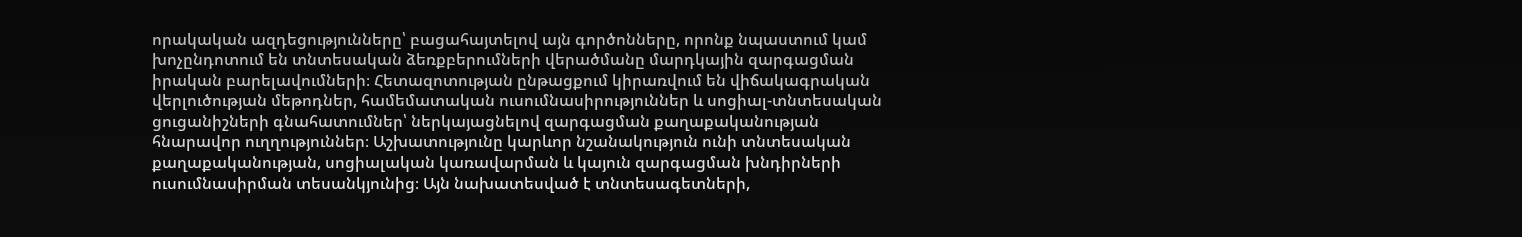որակական ազդեցությունները՝ բացահայտելով այն գործոնները, որոնք նպաստում կամ խոչընդոտում են տնտեսական ձեռքբերումների վերածմանը մարդկային զարգացման իրական բարելավումների։ Հետազոտության ընթացքում կիրառվում են վիճակագրական վերլուծության մեթոդներ, համեմատական ուսումնասիրություններ և սոցիալ-տնտեսական ցուցանիշների գնահատումներ՝ ներկայացնելով զարգացման քաղաքականության հնարավոր ուղղություններ։ Աշխատությունը կարևոր նշանակություն ունի տնտեսական քաղաքականության, սոցիալական կառավարման և կայուն զարգացման խնդիրների ուսումնասիրման տեսանկյունից։ Այն նախատեսված է տնտեսագետների,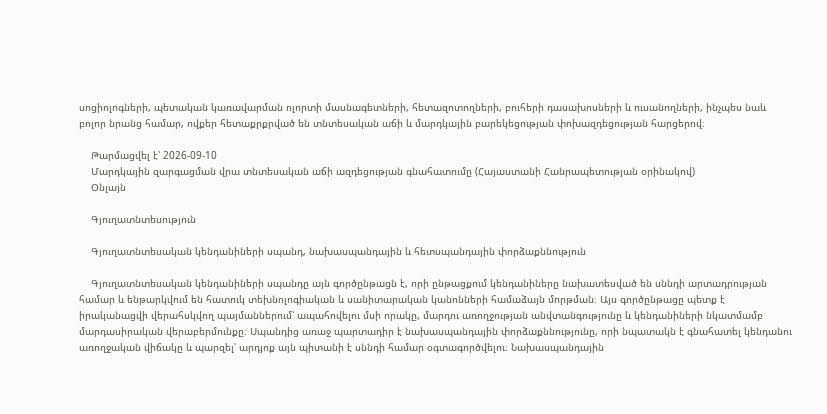սոցիոլոգների, պետական կառավարման ոլորտի մասնագետների, հետազոտողների, բուհերի դասախոսների և ուսանողների, ինչպես նաև բոլոր նրանց համար, ովքեր հետաքրքրված են տնտեսական աճի և մարդկային բարեկեցության փոխազդեցության հարցերով։

    Թարմացվել է՝ 2026-09-10
    Մարդկային զարգացման վրա տնտեսական աճի ազդեցության գնահատումը (Հայաստանի Հանրապետության օրինակով)
    Օնլայն

    Գյուղատնտեսություն

    Գյուղատնտեսական կենդանիների սպանդ, նախասպանդային և հետսպանդային փորձաքննություն

    Գյուղատնտեսական կենդանիների սպանդը այն գործընթացն է, որի ընթացքում կենդանիները նախատեսված են սննդի արտադրության համար և ենթարկվում են հատուկ տեխնոլոգիական և սանիտարական կանոնների համաձայն մորթման։ Այս գործընթացը պետք է իրականացվի վերահսկվող պայմաններում՝ ապահովելու մսի որակը, մարդու առողջության անվտանգությունը և կենդանիների նկատմամբ մարդասիրական վերաբերմունքը։ Սպանդից առաջ պարտադիր է նախասպանդային փորձաքննությունը, որի նպատակն է գնահատել կենդանու առողջական վիճակը և պարզել՝ արդյոք այն պիտանի է սննդի համար օգտագործվելու։ Նախասպանդային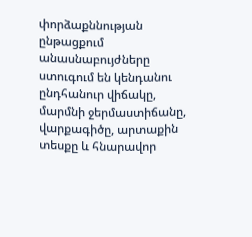փորձաքննության ընթացքում անասնաբույժները ստուգում են կենդանու ընդհանուր վիճակը, մարմնի ջերմաստիճանը, վարքագիծը, արտաքին տեսքը և հնարավոր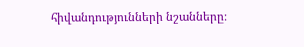հիվանդությունների նշանները։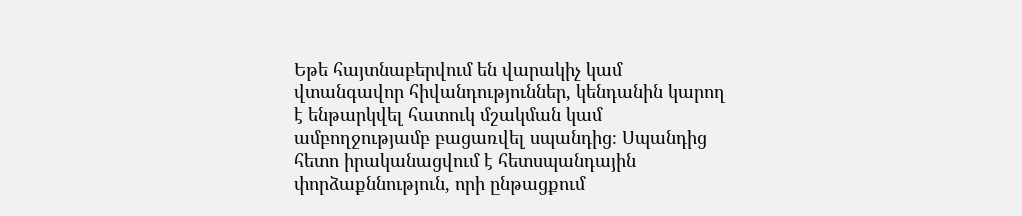Եթե հայտնաբերվում են վարակիչ կամ վտանգավոր հիվանդություններ, կենդանին կարող է ենթարկվել հատուկ մշակման կամ ամբողջությամբ բացառվել սպանդից։ Սպանդից հետո իրականացվում է հետսպանդային փորձաքննություն, որի ընթացքում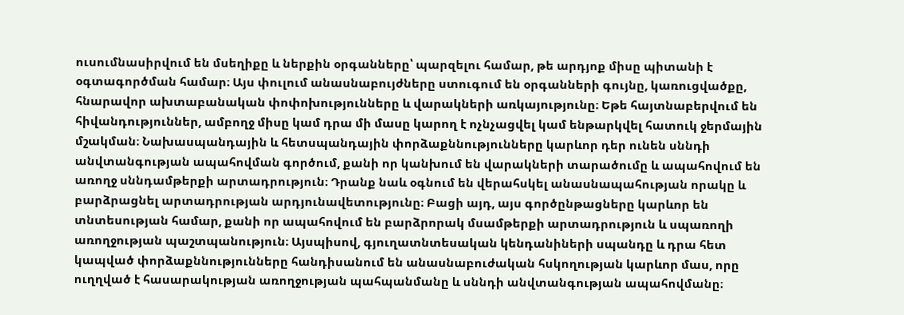ուսումնասիրվում են մսեղիքը և ներքին օրգանները՝ պարզելու համար, թե արդյոք միսը պիտանի է օգտագործման համար։ Այս փուլում անասնաբույժները ստուգում են օրգանների գույնը, կառուցվածքը, հնարավոր ախտաբանական փոփոխությունները և վարակների առկայությունը։ Եթե հայտնաբերվում են հիվանդություններ, ամբողջ միսը կամ դրա մի մասը կարող է ոչնչացվել կամ ենթարկվել հատուկ ջերմային մշակման։ Նախասպանդային և հետսպանդային փորձաքննությունները կարևոր դեր ունեն սննդի անվտանգության ապահովման գործում, քանի որ կանխում են վարակների տարածումը և ապահովում են առողջ սննդամթերքի արտադրություն։ Դրանք նաև օգնում են վերահսկել անասնապահության որակը և բարձրացնել արտադրության արդյունավետությունը։ Բացի այդ, այս գործընթացները կարևոր են տնտեսության համար, քանի որ ապահովում են բարձրորակ մսամթերքի արտադրություն և սպառողի առողջության պաշտպանություն։ Այսպիսով, գյուղատնտեսական կենդանիների սպանդը և դրա հետ կապված փորձաքննությունները հանդիսանում են անասնաբուժական հսկողության կարևոր մաս, որը ուղղված է հասարակության առողջության պահպանմանը և սննդի անվտանգության ապահովմանը։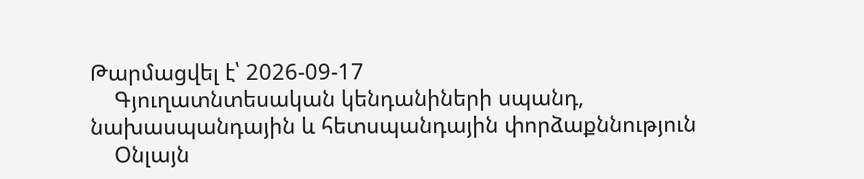Թարմացվել է՝ 2026-09-17
    Գյուղատնտեսական կենդանիների սպանդ, նախասպանդային և հետսպանդային փորձաքննություն
    Օնլայն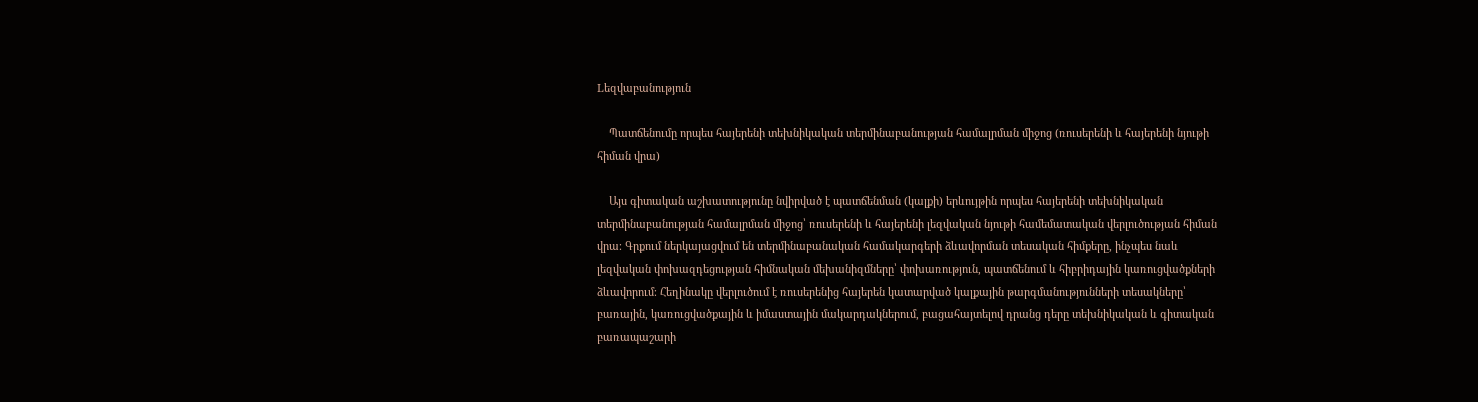Lեզվաբանություն

    Պատճենումը որպես հայերենի տեխնիկական տերմինաբանության համալրման միջոց (ռուսերենի և հայերենի նյութի հիման վրա)

    Այս գիտական աշխատությունը նվիրված է պատճենման (կալքի) երևույթին որպես հայերենի տեխնիկական տերմինաբանության համալրման միջոց՝ ռուսերենի և հայերենի լեզվական նյութի համեմատական վերլուծության հիման վրա։ Գրքում ներկայացվում են տերմինաբանական համակարգերի ձևավորման տեսական հիմքերը, ինչպես նաև լեզվական փոխազդեցության հիմնական մեխանիզմները՝ փոխառություն, պատճենում և հիբրիդային կառուցվածքների ձևավորում։ Հեղինակը վերլուծում է ռուսերենից հայերեն կատարված կալքային թարգմանությունների տեսակները՝ բառային, կառուցվածքային և իմաստային մակարդակներում, բացահայտելով դրանց դերը տեխնիկական և գիտական բառապաշարի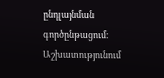ընդլայնման գործընթացում։ Աշխատությունում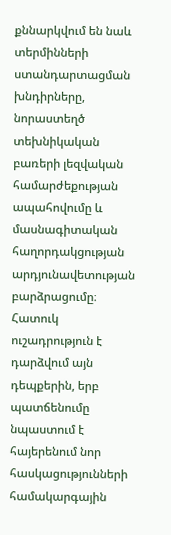քննարկվում են նաև տերմինների ստանդարտացման խնդիրները, նորաստեղծ տեխնիկական բառերի լեզվական համարժեքության ապահովումը և մասնագիտական հաղորդակցության արդյունավետության բարձրացումը։ Հատուկ ուշադրություն է դարձվում այն դեպքերին, երբ պատճենումը նպաստում է հայերենում նոր հասկացությունների համակարգային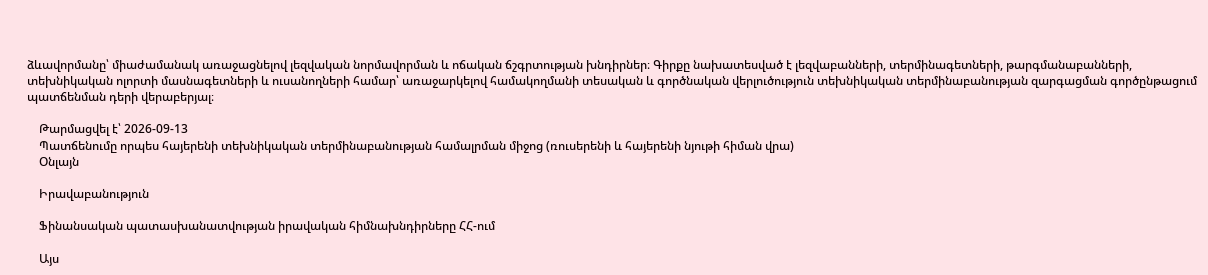ձևավորմանը՝ միաժամանակ առաջացնելով լեզվական նորմավորման և ոճական ճշգրտության խնդիրներ։ Գիրքը նախատեսված է լեզվաբանների, տերմինագետների, թարգմանաբանների, տեխնիկական ոլորտի մասնագետների և ուսանողների համար՝ առաջարկելով համակողմանի տեսական և գործնական վերլուծություն տեխնիկական տերմինաբանության զարգացման գործընթացում պատճենման դերի վերաբերյալ։

    Թարմացվել է՝ 2026-09-13
    Պատճենումը որպես հայերենի տեխնիկական տերմինաբանության համալրման միջոց (ռուսերենի և հայերենի նյութի հիման վրա)
    Օնլայն

    Իրավաբանություն

    Ֆինանսական պատասխանատվության իրավական հիմնախնդիրները ՀՀ-ում

    Այս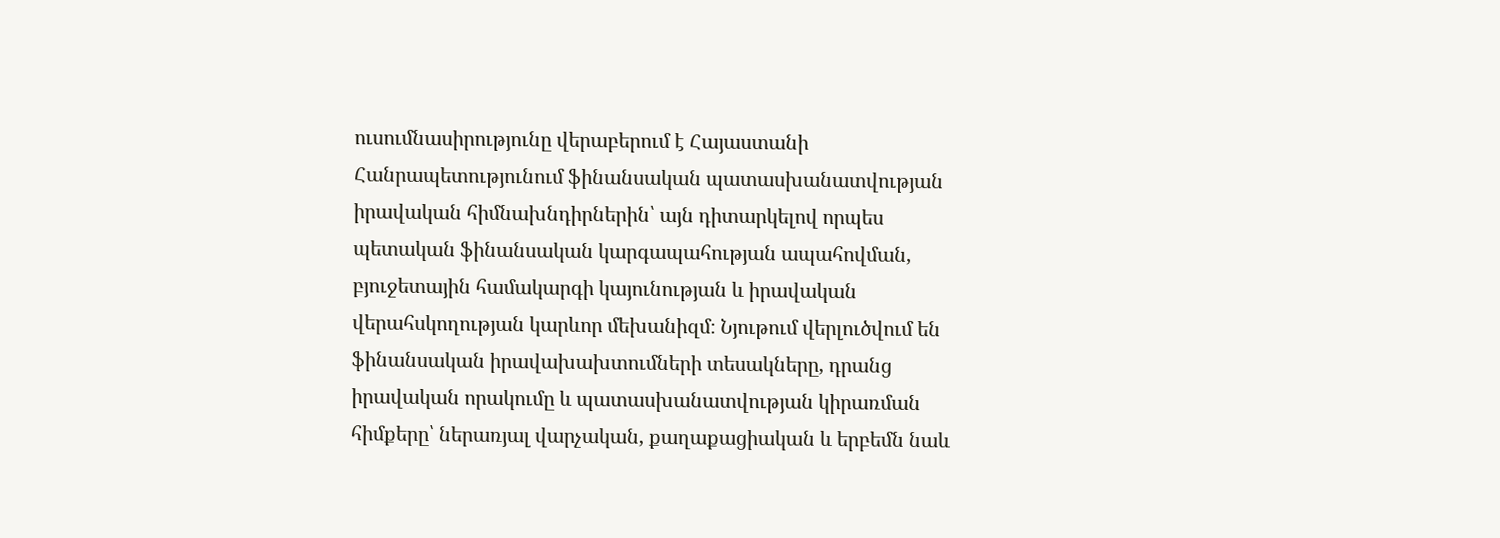ուսումնասիրությունը վերաբերում է Հայաստանի Հանրապետությունում ֆինանսական պատասխանատվության իրավական հիմնախնդիրներին՝ այն դիտարկելով որպես պետական ֆինանսական կարգապահության ապահովման, բյուջետային համակարգի կայունության և իրավական վերահսկողության կարևոր մեխանիզմ։ Նյութում վերլուծվում են ֆինանսական իրավախախտումների տեսակները, դրանց իրավական որակումը և պատասխանատվության կիրառման հիմքերը՝ ներառյալ վարչական, քաղաքացիական և երբեմն նաև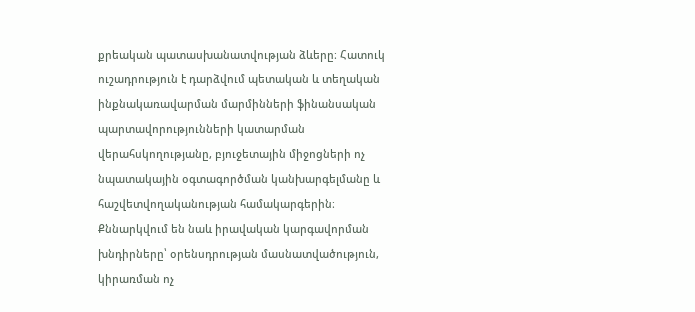քրեական պատասխանատվության ձևերը։ Հատուկ ուշադրություն է դարձվում պետական և տեղական ինքնակառավարման մարմինների ֆինանսական պարտավորությունների կատարման վերահսկողությանը, բյուջետային միջոցների ոչ նպատակային օգտագործման կանխարգելմանը և հաշվետվողականության համակարգերին։ Քննարկվում են նաև իրավական կարգավորման խնդիրները՝ օրենսդրության մասնատվածություն, կիրառման ոչ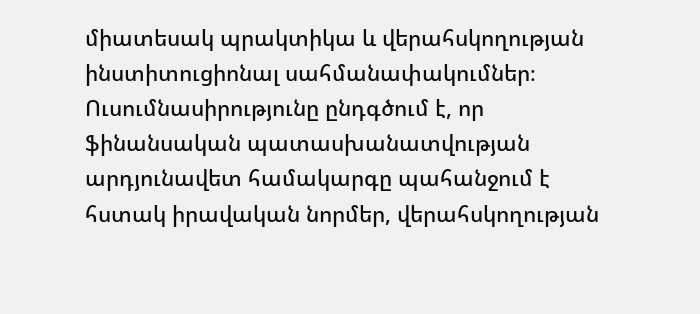միատեսակ պրակտիկա և վերահսկողության ինստիտուցիոնալ սահմանափակումներ։ Ուսումնասիրությունը ընդգծում է, որ ֆինանսական պատասխանատվության արդյունավետ համակարգը պահանջում է հստակ իրավական նորմեր, վերահսկողության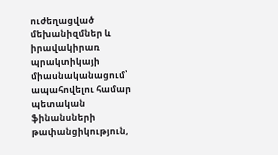ուժեղացված մեխանիզմներ և իրավակիրառ պրակտիկայի միասնականացում՝ ապահովելու համար պետական ֆինանսների թափանցիկություն,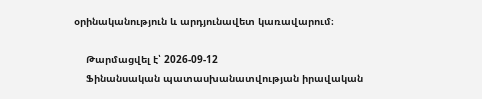օրինականություն և արդյունավետ կառավարում։

    Թարմացվել է՝ 2026-09-12
    Ֆինանսական պատասխանատվության իրավական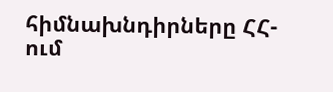հիմնախնդիրները ՀՀ-ում